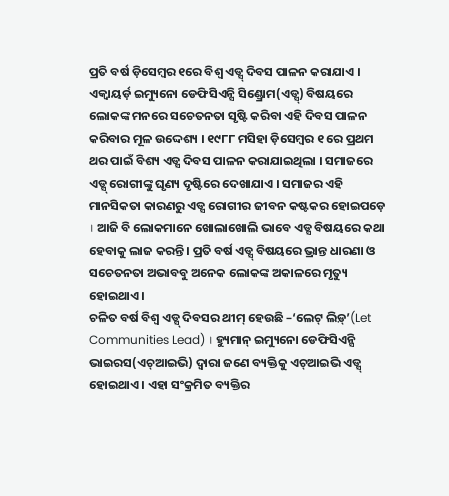ପ୍ରତି ବର୍ଷ ଡ଼ିସେମ୍ବର ୧ରେ ବିଶ୍ୱ ଏଡ୍ସ୍ ଦିବସ ପାଳନ କରାଯାଏ । ଏକ୍ୱାୟର୍ଡ଼ ଇମ୍ୟୁନୋ ଡେଫିସିଏନ୍ସି ସିଣ୍ଡ୍ରୋମ(ଏଡ୍ସ୍) ବିଷୟରେ ଲୋକଙ୍କ ମନରେ ସଚେତନତା ସୃଷ୍ଟି କରିବା ଏହି ଦିବସ ପାଳନ କରିବାର ମୂଳ ଉଦ୍ଦେଶ୍ୟ । ୧୯୮୮ ମସିହା ଡ଼ିସେମ୍ବର ୧ ରେ ପ୍ରଥମ ଥର ପାଇଁ ବିଶ୍ୟ ଏଡ୍ସ ଦିବସ ପାଳନ କରାଯାଇଥିଲା । ସମାଜରେ ଏଡ୍ସ୍ ରୋଗୀଙ୍କୁ ଘୃଣ୍ୟ ଦୃଷ୍ଟିରେ ଦେଖାଯାଏ । ସମାଜର ଏହି ମାନସିକତା କାରଣରୁ ଏଡ୍ସ ରୋଗୀର ଜୀବନ କଷ୍ଟକର ହୋଇପଡ଼େ । ଆଜି ବି ଲୋକମାନେ ଖୋଲାଖୋଲି ଭାବେ ଏଡ୍ସ ବିଷୟରେ କଥା ହେବାକୁ ଲାଜ କରନ୍ତି । ପ୍ରତି ବର୍ଷ ଏଡ୍ସ୍ ବିଷୟରେ ଭ୍ରାନ୍ତ ଧାରଣା ଓ ସଚେତନତା ଅଭାବବୁ ଅନେକ ଲୋକଙ୍କ ଅକାଳରେ ମୃତ୍ୟୁ ହୋଇଥାଏ ।
ଚଳିତ ବର୍ଷ ବିଶ୍ୱ ଏଡ୍ସ୍ ଦିବସର ଥୀମ୍ ହେଉଛି –‘ଲେଟ୍ ଲିଡ଼୍’(Let Communities Lead) । ହ୍ୟୁମାନ୍ ଇମ୍ୟୁନୋ ଡେଫିସିଏନ୍ସି ଭାଇରସ(ଏଚ୍ଆଇଭି) ଦ୍ୱାରା ଜଣେ ବ୍ୟକ୍ତିକୁ ଏଚ୍ଆଇଭି ଏଡ୍ସ୍ ହୋଇଥାଏ । ଏହା ସଂକ୍ରମିତ ବ୍ୟକ୍ତିର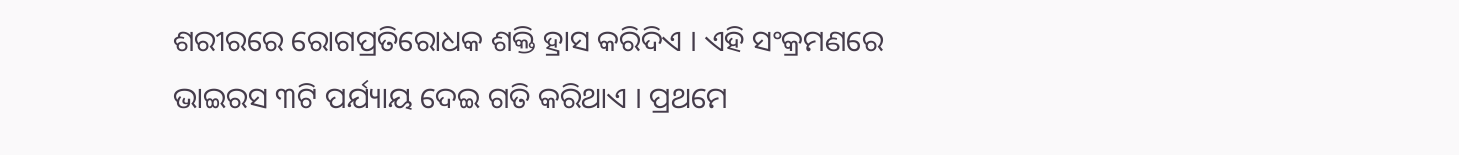ଶରୀରରେ ରୋଗପ୍ରତିରୋଧକ ଶକ୍ତି ହ୍ରାସ କରିଦିଏ । ଏହି ସଂକ୍ରମଣରେ ଭାଇରସ ୩ଟି ପର୍ଯ୍ୟାୟ ଦେଇ ଗତି କରିଥାଏ । ପ୍ରଥମେ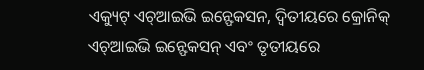ଏକ୍ୟୁଟ୍ ଏଚ୍ଆଇଭି ଇନ୍ଫେକସନ, ଦ୍ୱିତୀୟରେ କ୍ରୋନିକ୍ ଏଚ୍ଆଇଭି ଇନ୍ଫେକସନ୍ ଏବଂ ତୃତୀୟରେ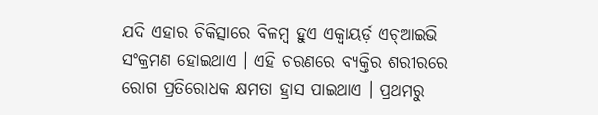ଯଦି ଏହାର ଚିକିତ୍ସାରେ ବିଳମ୍ବ ହୁଏ ଏକ୍ୱାୟର୍ଡ଼ ଏଚ୍ଆଇଭି ସଂକ୍ରମଣ ହୋଇଥାଏ । ଏହି ଚରଣରେ ବ୍ୟକ୍ତିର ଶରୀରରେ ରୋଗ ପ୍ରତିରୋଧକ କ୍ଷମତା ହ୍ରାସ ପାଇଥାଏ । ପ୍ରଥମରୁ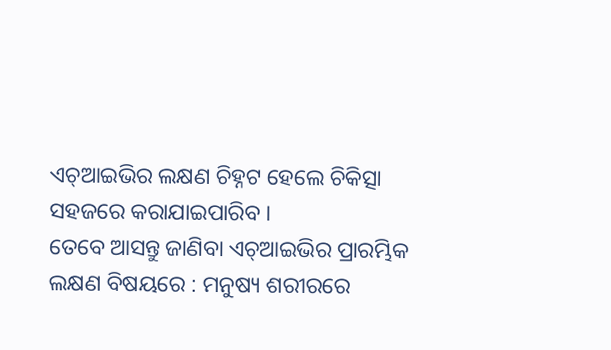ଏଚ୍ଆଇଭିର ଲକ୍ଷଣ ଚିହ୍ନଟ ହେଲେ ଚିକିତ୍ସା ସହଜରେ କରାଯାଇପାରିବ ।
ତେବେ ଆସନ୍ତୁ ଜାଣିବା ଏଚ୍ଆଇଭିର ପ୍ରାରମ୍ଭିକ ଲକ୍ଷଣ ବିଷୟରେ : ମନୁଷ୍ୟ ଶରୀରରେ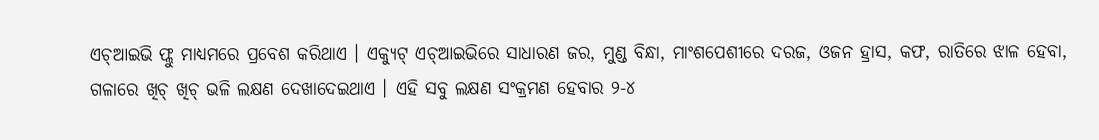ଏଚ୍ଆଇଭି ଫ୍ଲୁ ମାଧ୍ୟମରେ ପ୍ରବେଶ କରିଥାଏ । ଏକ୍ୟୁଟ୍ ଏଚ୍ଆଇଭିରେ ସାଧାରଣ ଜର, ମୁଣ୍ଡ ବିନ୍ଧା, ମାଂଶପେଶୀରେ ଦରଜ, ଓଜନ ହ୍ରାସ, କଫ, ରାତିରେ ଝାଳ ହେବା, ଗଳାରେ ଖିଚ୍ ଖିଚ୍ ଭଳି ଲକ୍ଷଣ ଦେଖାଦେଇଥାଏ । ଏହି ସବୁ ଲକ୍ଷଣ ସଂକ୍ରମଣ ହେବାର ୨-୪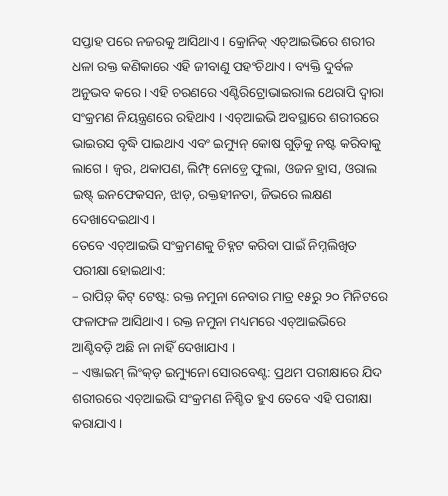ସପ୍ତାହ ପରେ ନଜରକୁ ଆସିଥାଏ । କ୍ରୋନିକ୍ ଏଚ୍ଆଇଭିରେ ଶରୀର ଧଳା ରକ୍ତ କଣିକାରେ ଏହି ଜୀବାଣୁ ପହଂଚିଥାଏ । ବ୍ୟକ୍ତି ଦୁର୍ବଳ ଅନୁଭବ କରେ । ଏହି ଚରଣରେ ଏଣ୍ଟିରିଟ୍ରୋଭାଇରାଲ ଥେରାପି ଦ୍ୱାରା ସଂକ୍ରମଣ ନିୟନ୍ତ୍ରଣରେ ରହିଥାଏ । ଏଚ୍ଆଇଭି ଅବସ୍ଥାରେ ଶରୀରରେ ଭାଇରସ ବୃଦ୍ଧି ପାଇଥାଏ ଏବଂ ଇମ୍ୟୁନ୍ କୋଷ ଗୁଡ଼ିକୁ ନଷ୍ଟ କରିବାକୁ ଲାଗେ । ଜ୍ୱର, ଥକାପଣ, ଲିମ୍ଫ୍ ନୋଡ଼୍ରେ ଫୁଲା, ଓଜନ ହ୍ରାସ, ଓରାଲ ଇଷ୍ଟ୍ ଇନଫେକସନ, ଝାଡ଼, ରକ୍ତହୀନତା, ଜିଭରେ ଲକ୍ଷଣ ଦେଖାଦେଇଥାଏ ।
ତେବେ ଏଚ୍ଆଇଭି ସଂକ୍ରମଣକୁ ଚିହ୍ନଟ କରିବା ପାଇଁ ନିମ୍ନଲିଖିତ ପରୀକ୍ଷା ହୋଇଥାଏ:
– ରାପିଡ଼୍ କିଟ୍ ଟେଷ୍ଟ: ରକ୍ତ ନମୁନା ନେବାର ମାତ୍ର ୧୫ରୁ ୨୦ ମିନିଟରେ ଫଳାଫଳ ଆସିଥାଏ । ରକ୍ତ ନମୁନା ମଧ୍ୟମରେ ଏଚ୍ଆଇଭିରେ ଆଣ୍ଟିବଡ଼ି ଅଛି ନା ନାହିଁ ଦେଖାଯାଏ ।
– ଏଞ୍ଜାଇମ୍ ଲିଂକ୍ଡ଼ ଇମ୍ୟୁନୋ ସୋରବେଣ୍ଟ: ପ୍ରଥମ ପରୀକ୍ଷାରେ ଯିଦ ଶରୀରରେ ଏଚ୍ଆଇଭି ସଂକ୍ରମଣ ନିଶ୍ଚିତ ହୁଏ ତେବେ ଏହି ପରୀକ୍ଷା କରାଯାଏ ।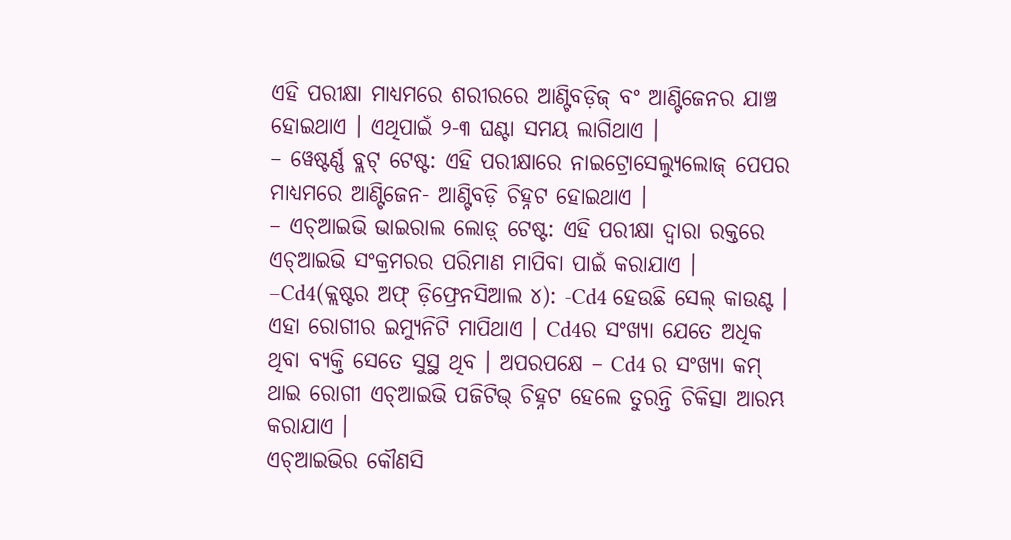ଏହି ପରୀକ୍ଷା ମାଧ୍ୟମରେ ଶରୀରରେ ଆଣ୍ଟିବଡ଼ିଜ୍ ବଂ ଆଣ୍ଟିଜେନର ଯାଞ୍ଚ ହୋଇଥାଏ । ଏଥିପାଇଁ ୨-୩ ଘଣ୍ଟା ସମୟ ଲାଗିଥାଏ ।
– ୱେଷ୍ଟର୍ଣ୍ଣ ବ୍ଲଟ୍ ଟେଷ୍ଟ: ଏହି ପରୀକ୍ଷାରେ ନାଇଟ୍ରୋସେଲ୍ୟୁଲୋଜ୍ ପେପର ମାଧ୍ୟମରେ ଆଣ୍ଟିଜେନ- ଆଣ୍ଟିବଡ଼ି ଚିହ୍ନଟ ହୋଇଥାଏ ।
– ଏଚ୍ଆଇଭି ଭାଇରାଲ ଲୋଡ଼୍ ଟେଷ୍ଟ: ଏହି ପରୀକ୍ଷା ଦ୍ୱାରା ରକ୍ତରେ ଏଚ୍ଆଇଭି ସଂକ୍ରମରର ପରିମାଣ ମାପିବା ପାଇଁ କରାଯାଏ ।
–Cd4(କ୍ଲଷ୍ଟର ଅଫ୍ ଡ଼ିଫ୍ରେନସିଆଲ ୪): -Cd4 ହେଉଛି ସେଲ୍ କାଉଣ୍ଟ । ଏହା ରୋଗୀର ଇମ୍ୟୁନିଟି ମାପିଥାଏ । Cd4ର ସଂଖ୍ୟା ଯେତେ ଅଧିକ ଥିବା ବ୍ୟକ୍ତି ସେତେ ସୁସ୍ଥ ଥିବ । ଅପରପକ୍ଷେ – Cd4 ର ସଂଖ୍ୟା କମ୍ ଥାଇ ରୋଗୀ ଏଚ୍ଆଇଭି ପଜିଟିଭ୍ ଚିହ୍ନଟ ହେଲେ ତୁରନ୍ତି ଚିକିତ୍ସା ଆରମ୍ଭ କରାଯାଏ ।
ଏଚ୍ଆଇଭିର କୌଣସି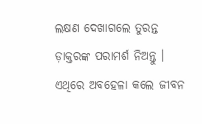ଲକ୍ଷଣ ଦେଖାଗଲେ ତୁରନ୍ତ ଡ଼ାକ୍ତରଙ୍କ ପରାମର୍ଶ ନିଅନ୍ତୁ । ଏଥିରେ ଅବହେଳା କଲେ ଜୀବନ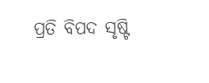ପ୍ରତି ବିପଦ ସୃଷ୍ଟି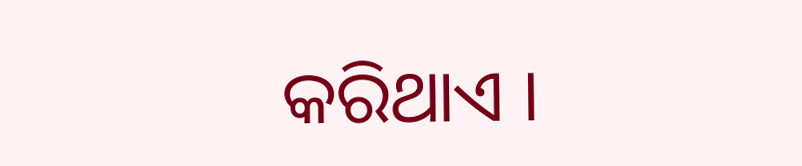କରିଥାଏ ।